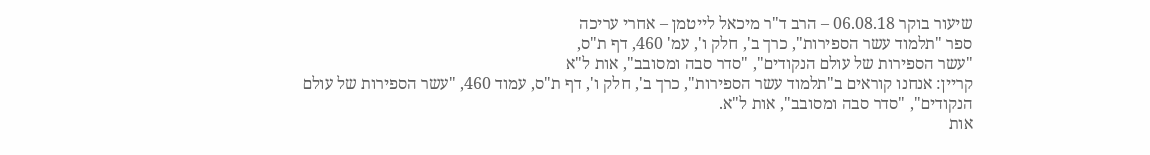שיעור בוקר 06.08.18 – הרב ד"ר מיכאל לייטמן – אחרי עריכה
ספר "תלמוד עשר הספירות", כרך ב', חלק ו', עמ' 460, דף ת"ס,
"עשר הספירות של עולם הנקודים", "סדר סבה ומסובב", אות ל"א
קריין: אנחנו קוראים ב"תלמוד עשר הספירות", כרך ב', חלק ו', דף ת"ס, עמוד 460, "עשר הספירות של עולם הנקודים", "סדר סבה ומסובב", אות ל"א.
אות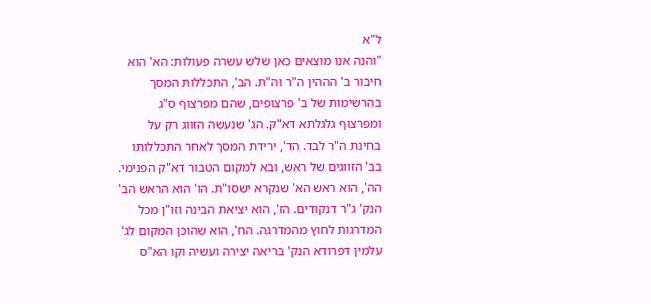ל"א
"והנה אנו מוצאים כאן שלש עשרה פעולות: הא' הוא חיבור ב' הההין ה"ר וה"ת. הב', התכללות המסך בהרשימות של ב' פרצופים, שהם מפרצוף ס"ג ומפרצוף גלגלתא דא"ק. הג' שנעשה הזווג רק על בחינת ה"ר לבד. הד', ירידת המסך לאחר התכללותו בב' הזווגים של ראש, ובא למקום הטבור דא"ק הפנימי. הה', הוא ראש הא' שנקרא ישסו"ת. הו' הוא הראש הב' הנק' ג"ר דנקודים. הז', הוא יציאת הבינה וזו"ן מכל המדרגות לחוץ מהמדרגה. הח', הוא שהוכן המקום לג' עלמין דפרודא הנק' בריאה יצירה ועשיה וקו הא"ס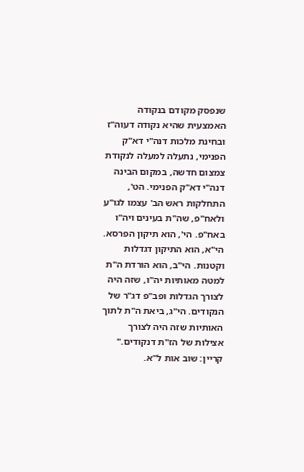שנפסק מקודם בנקודה האמצעית שהיא נקודה דעוה"ז ובחינת מלכות דנה"י דא"ק הפנימי, נתעלה למעלה לנקודת צמצום חדשה, במקום הבינה דנה"י דא"ק הפנימי. הט', התחלקות ראש הב' עצמו לגו"ע ולאח"פ, שה"ת בעינים ויה"ו באח"פ. הי', הוא תיקון הפרסא. הי"א, הוא התיקון דגדלות וקטנות. הי"ב, הוא הורדת ה"ת למטה מאותיות יה"ו, שזה היה לצורך הגדלות ופב"פ דג"ר של הנקודים. הי"ג, ביאת ה"ת לתוך האותיות שזה היה לצורך אצילות של הז"ת דנקודים."
קריין: שוב אות ל"א.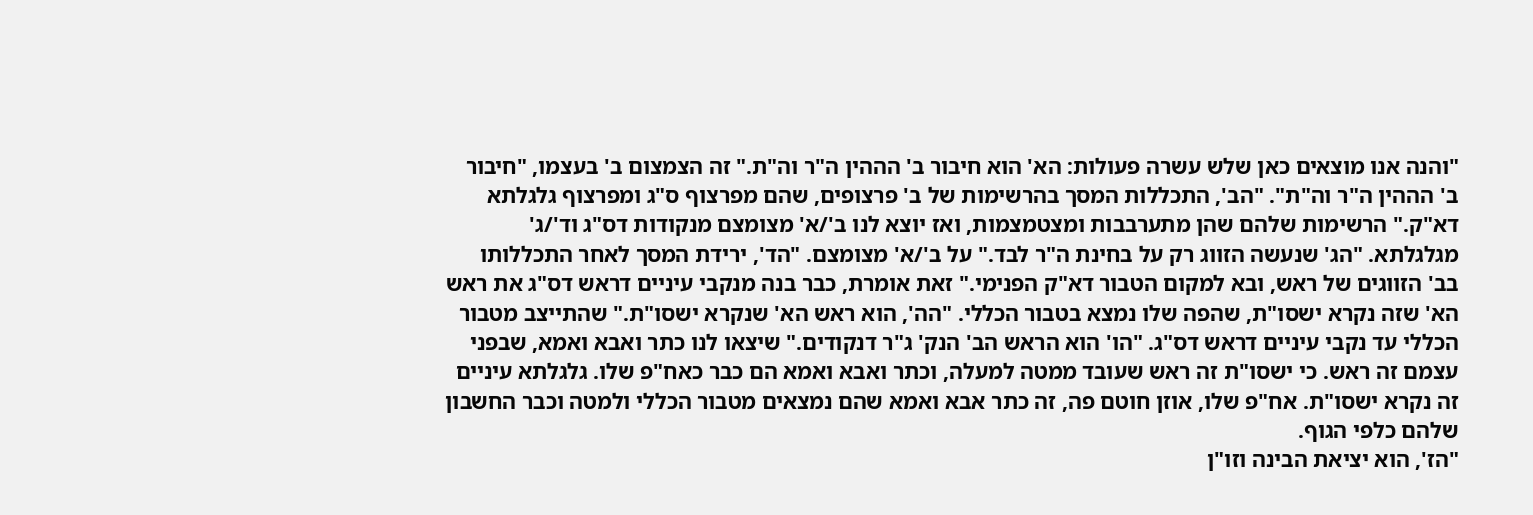"והנה אנו מוצאים כאן שלש עשרה פעולות: הא' הוא חיבור ב' הההין ה"ר וה"ת." זה הצמצום ב' בעצמו, "חיבור ב' הההין ה"ר וה"ת". "הב', התכללות המסך בהרשימות של ב' פרצופים, שהם מפרצוף ס"ג ומפרצוף גלגלתא דא"ק." הרשימות שלהם שהן מתערבבות ומצטמצמות, ואז יוצא לנו ב'/א' מצומצם מנקודות דס"ג וד'/ג' מגלגלתא. "הג' שנעשה הזווג רק על בחינת ה"ר לבד." על ב'/א' מצומצם. "הד', ירידת המסך לאחר התכללותו בב' הזווגים של ראש, ובא למקום הטבור דא"ק הפנימי." זאת אומרת, כבר בנה מנקבי עיניים דראש דס"ג את ראש הא' שזה נקרא ישסו"ת, שהפה שלו נמצא בטבור הכללי. "הה', הוא ראש הא' שנקרא ישסו"ת." שהתייצב מטבור הכללי עד נקבי עיניים דראש דס"ג. "הו' הוא הראש הב' הנק' ג"ר דנקודים." שיצאו לנו כתר ואבא ואמא, שבפני עצמם זה ראש. כי ישסו"ת זה ראש שעובד ממטה למעלה, וכתר ואבא ואמא הם כבר כאח"פ שלו. גלגלתא עיניים זה נקרא ישסו"ת. אח"פ שלו, אוזן חוטם פה, זה כתר אבא ואמא שהם נמצאים מטבור הכללי ולמטה וכבר החשבון שלהם כלפי הגוף.
"הז', הוא יציאת הבינה וזו"ן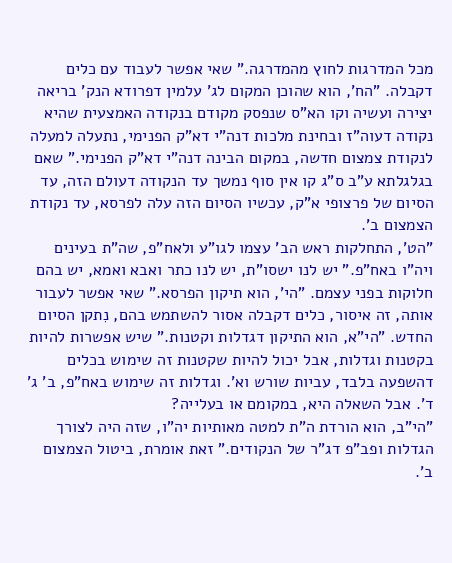מכל המדרגות לחוץ מהמדרגה." שאי אפשר לעבוד עם כלים דקבלה. "הח', הוא שהוכן המקום לג' עלמין דפרודא הנק' בריאה יצירה ועשיה וקו הא"ס שנפסק מקודם בנקודה האמצעית שהיא נקודה דעוה"ז ובחינת מלכות דנה"י דא"ק הפנימי, נתעלה למעלה לנקודת צמצום חדשה, במקום הבינה דנה"י דא"ק הפנימי." שאם בגלגלתא ע"ב ס"ג קו אין סוף נמשך עד הנקודה דעולם הזה, עד הסיום של פרצופי א"ק, עכשיו הסיום הזה עלה לפרסא, עד נקודת הצמצום ב'.
"הט', התחלקות ראש הב' עצמו לגו"ע ולאח"פ, שה"ת בעינים ויה"ו באח"פ." יש לנו ישסו"ת, יש לנו כתר ואבא ואמא, יש בהם חלוקות בפני עצמם. "הי', הוא תיקון הפרסא." שאי אפשר לעבור אותה, זה איסור, כלים דקבלה אסור להשתמש בהם, נִתקן הסיום החדש. "הי"א, הוא התיקון דגדלות וקטנות." שיש אפשרות להיות בקטנות וגדלות, אבל יכול להיות שקטנות זה שימוש בכלים דהשפעה בלבד, עביות שורש וא'. וגדלות זה שימוש באח"פ, ב' ג' ד'. אבל השאלה היא, במקומם או בעלייה?
"הי"ב, הוא הורדת ה"ת למטה מאותיות יה"ו, שזה היה לצורך הגדלות ופב"פ דג"ר של הנקודים." זאת אומרת, ביטול הצמצום ב'.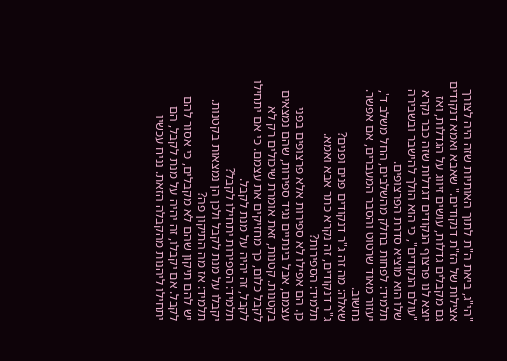"הי"ג, ביאת ה"ת לתוך האותיות שזה היה לצורך אצילות של הז"ת דנקודים." שאבא ואמא דנקודים גם מקבלים גדלות, עושים זיווג על הגדלות, ואז יוצא לנו פרצוף הנקודים דגדלות שזה כבר נקרא "עולם הנקודים", כי הוא הולך להישבר ובשבירה שלו הוא מוציא סדרת הפרצופים.
תלמיד: לפחות בחלק מהשלבים, החל משלב ד', יעזור מאוד שרטוט והסבר המעברים, אם אפשר.
נחשוב.
שאלה: מה זה ג"ר דנקודים פנים ופנים?
ג"ר דנקודים, זה נקרא כתר אבא ואמא.
תלמיד: הספירות?
כן. הם אפילו לא ספירות אלא פרצופים בפני עצמם, אבל בינתיים נגיד ספירות, שהם נמצאים בקטנות. קטנות, זאת אומרת שיכולים רק לא לקבל כלום, כך מחזיקים את עצמם. כי אם יתחילו לקבל, זה יהיה על מנת לקבל.
תלמיד: הספירות יתחילו לקבל?
יקבלו על מנת לקבל ולכן הן נמצאות בקטנות.
תלמיד: אז מה התיקון פה?
יש להם תיקון שהם לא מקבלים, כי אסור להם לקבל. אם יקבלו, זה יהיה על מנת לקבל, הם יתחילו ליהנות מהקבלה הזאת. נניח עכשיו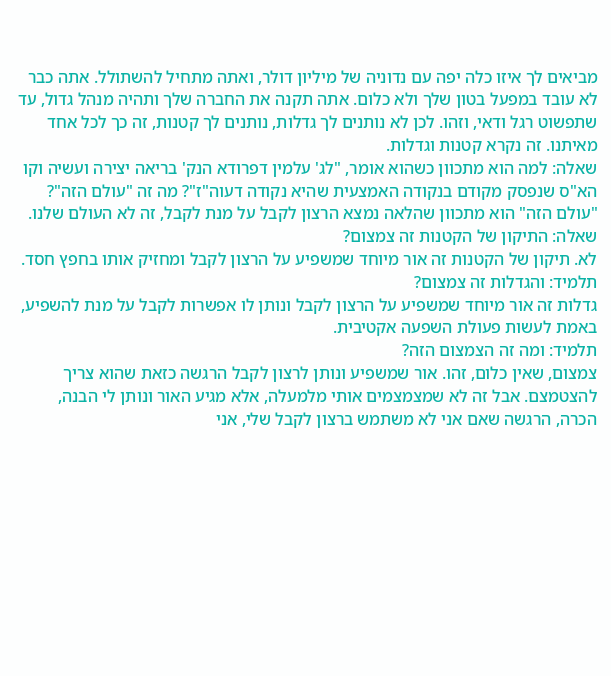מביאים לך איזו כלה יפה עם נדוניה של מיליון דולר, ואתה מתחיל להשתולל. אתה כבר לא עובד במפעל בטון שלך ולא כלום. אתה תקנה את החברה שלך ותהיה מנהל גדול, עד שתפשוט רגל ודאי, וזהו. לכן לא נותנים לך גדלות, נותנים לך קטנות, זה כך לכל אחד מאיתנו. זה נקרא קטנות וגדלות.
שאלה: למה הוא מתכוון כשהוא אומר, "לג' עלמין דפרודא הנק' בריאה יצירה ועשיה וקו הא"ס שנפסק מקודם בנקודה האמצעית שהיא נקודה דעוה"ז"? מה זה "עולם הזה"?
"עולם הזה" הוא מתכוון שהלאה נמצא הרצון לקבל על מנת לקבל, זה לא העולם שלנו.
שאלה: התיקון של הקטנות זה צמצום?
לא. תיקון של הקטנות זה אור מיוחד שמשפיע על הרצון לקבל ומחזיק אותו בחפץ חסד.
תלמיד: והגדלות זה צמצום?
גדלות זה אור מיוחד שמשפיע על הרצון לקבל ונותן לו אפשרות לקבל על מנת להשפיע, באמת לעשות פעולת השפעה אקטיבית.
תלמיד: ומה זה הצמצום הזה?
צמצום, שאין כלום, זהו. אור שמשפיע ונותן לרצון לקבל הרגשה כזאת שהוא צריך להצטמצם. אבל זה לא שמצמצמים אותי מלמעלה, אלא מגיע האור ונותן לי הבנה, הכרה, הרגשה שאם אני לא משתמש ברצון לקבל שלי, אני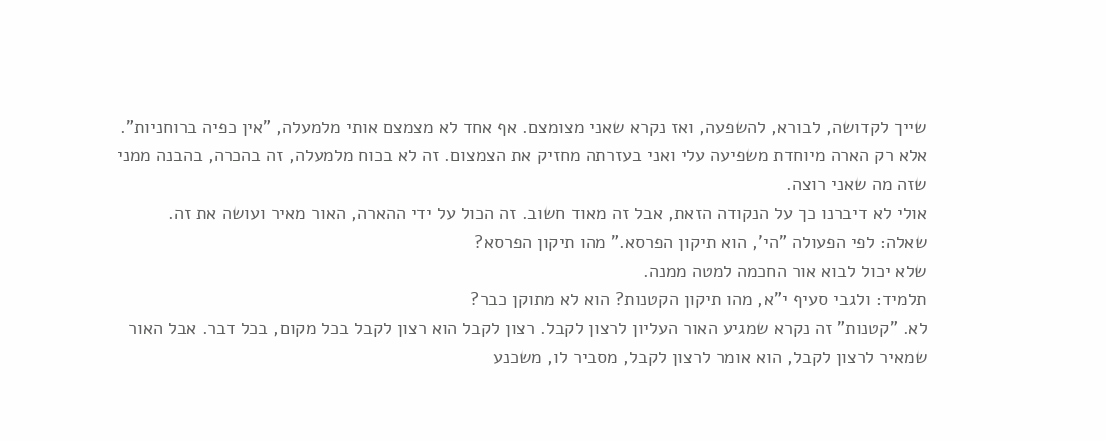שייך לקדושה, לבורא, להשפעה, ואז נקרא שאני מצומצם. אף אחד לא מצמצם אותי מלמעלה, "אין כפיה ברוחניות". אלא רק הארה מיוחדת משפיעה עלי ואני בעזרתה מחזיק את הצמצום. זה לא בכוח מלמעלה, זה בהכרה, בהבנה ממני שזה מה שאני רוצה.
אולי לא דיברנו כך על הנקודה הזאת, אבל זה מאוד חשוב. זה הכול על ידי ההארה, האור מאיר ועושה את זה.
שאלה: לפי הפעולה "הי', הוא תיקון הפרסא." מהו תיקון הפרסא?
שלא יכול לבוא אור החכמה למטה ממנה.
תלמיד: ולגבי סעיף י"א, מהו תיקון הקטנות? הוא לא מתוקן כבר?
לא. "קטנות" זה נקרא שמגיע האור העליון לרצון לקבל. רצון לקבל הוא רצון לקבל בכל מקום, בכל דבר. אבל האור שמאיר לרצון לקבל, הוא אומר לרצון לקבל, מסביר לו, משכנע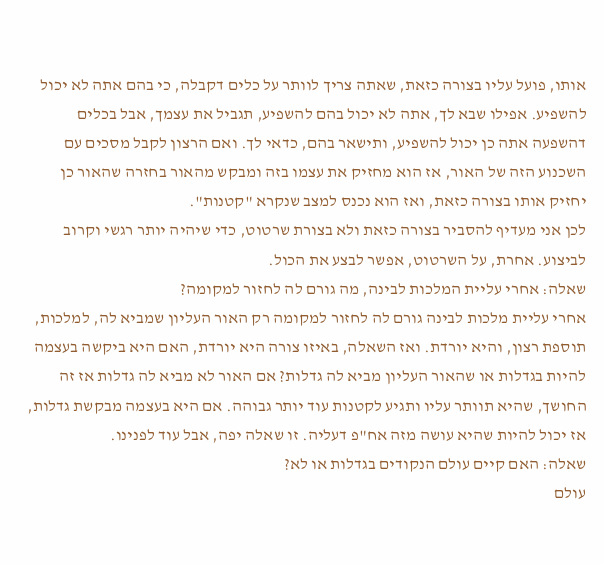אותו, פועל עליו בצורה כזאת, שאתה צריך לוותר על כלים דקבלה, כי בהם אתה לא יכול להשפיע. אפילו שבא לך, אתה לא יכול בהם להשפיע, תגביל את עצמך, אבל בכלים דהשפעה אתה כן יכול להשפיע, ותישאר בהם, כדאי לך. ואם הרצון לקבל מסכים עם השכנוע הזה של האור, אז הוא מחזיק את עצמו בזה ומבקש מהאור בחזרה שהאור כן יחזיק אותו בצורה כזאת, ואז הוא נכנס למצב שנקרא "קטנות".
לכן אני מעדיף להסביר בצורה כזאת ולא בצורת שרטוט, כדי שיהיה יותר רגשי וקרוב לביצוע. אחרת, על השרטוט, אפשר לבצע את הכול.
שאלה: אחרי עליית המלכות לבינה, מה גורם לה לחזור למקומה?
אחרי עליית מלכות לבינה גורם לה לחזור למקומה רק האור העליון שמביא לה, למלכות, תוספת רצון, והיא יורדת. ואז השאלה, באיזו צורה היא יורדת, האם היא ביקשה בעצמה להיות בגדלות או שהאור העליון מביא לה גדלות? אם האור לא מביא לה גדלות אז זה החושך, שהיא תוותר עליו ותגיע לקטנות עוד יותר גבוהה. אם היא בעצמה מבקשת גדלות, אז יכול להיות שהיא עושה מזה אח"פ דעליה. זו שאלה יפה, אבל עוד לפנינו.
שאלה: האם קיים עולם הנקודים בגדלות או לא?
עולם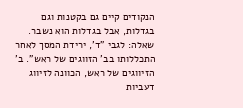הנקודים קיים גם בקטנות וגם בגדלות, אבל בגדלות הוא נשבר.
שאלה: לגבי "ד', ירידת המסך לאחר התכללותו בב' הזווגים של ראש". ב' הזיווגים של ראש, הכוונה לזיווג דעביות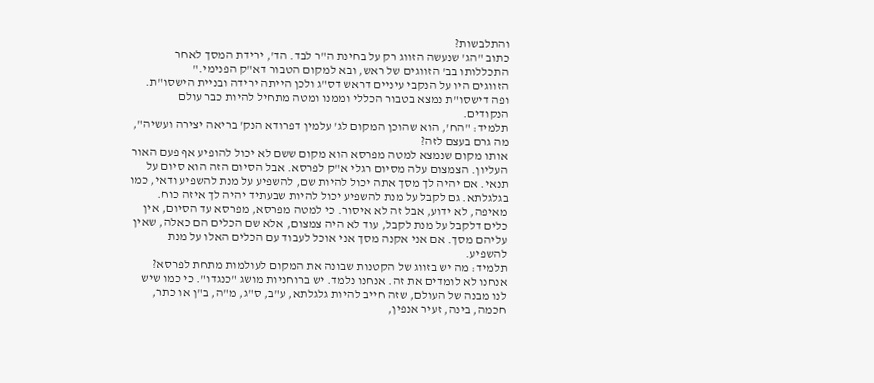והתלבשות?
כתוב "הג' שנעשה הזווג רק על בחינת ה"ר לבד. הד', ירידת המסך לאחר התכללותו בב' הזווגים של ראש, ובא למקום הטבור דא"ק הפנימי."
הזווגים היו על הנקבי עיניים דראש דס"ג ולכן הייתה ירידה ובניית הישסו"ת. ופה דישסו"ת נמצא בטבור הכללי וממנו ומטה מתחיל להיות כבר עולם הנקודים.
תלמיד: "הח', הוא שהוכן המקום לג' עלמין דפרודא הנק' בריאה יצירה ועשיה", מה גרם בעצם לזה?
אותו מקום שנמצא למטה מפרסא הוא מקום ששם לא יכול להופיע אף פעם האור העליון. הצמצום עלה מסיום רגלי א"ק לפרסא. אבל הסיום הזה הוא סיום על תנאי. אם יהיה לך מסך אתה יכול להיות שם, להשפיע על מנת להשפיע ודאי, כמו בגלגלתא. גם לקבל על מנת להשפיע יכול להיות שבעתיד יהיה לך איזה כוח. מאיפה, לא ידוע, אבל זה לא איסור. כי למטה מפרסא, מפרסא עד הסיום, אין כלים דלקבל על מנת לקבל, עוד לא היה צמצום, אלא שם הכלים הם כאלה, שאין עליהם מסך. אם אני אקנה מסך אני אוכל לעבוד עם הכלים האלו על מנת להשפיע.
תלמיד: מה יש בזווג של הקטנות שבונה את המקום לעולמות מתחת לפרסא?
אנחנו לא לומדים את זה. אנחנו נלמד. יש ברוחניות מושג "כנגדו". כי כמו שיש לנו מבנה של העולם, שזה חייב להיות גלגלתא, ע"ב, ס"ג, מ"ה, ב"ן או כתר, חכמה, בינה, זעיר אנפין,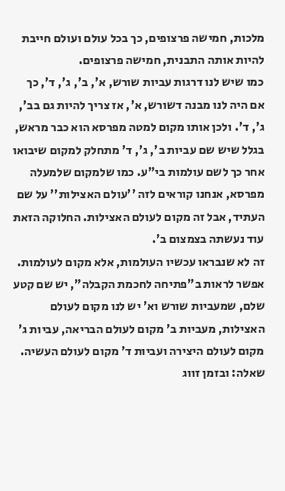מלכות, חמישה פרצופים, כך בכל עולם ועולם חייבת להיות אותה התבנית, חמישה פרצופים.
כמו שיש לנו דרגות עביות שורש, א', ב', ג', ד', כך אם היה לנו מבנה דשורש, א', אז צריך להיות גם בב', ג', ד'. ולכן אותו מקום למטה מפרסא הוא כבר מראש, בגלל שיש שם עביות ב', ג', ד' מתחלק למקום שיבואו אחר כך לשם עולמות בי"ע. כמו שלמקום שלמעלה מפרסא, אנחנו קוראים לזה ''עולם האצילות'' על שם העתיד, אבל זה מקום לעולם האצילות. החלוקה הזאת עוד נעשתה בצמצום ב'.
זה לא שנבראו עכשיו העולמות, אלא מקום לעולמות. אפשר לראות ב"פתיחה לחכמת הקבלה", יש שם קטע שלם, שמעביות שורש וא' יש לנו מקום לעולם האצילות, מעביות ב' מקום לעולם הבריאה, עביות ג' מקום לעולם היצירה ועביות ד' מקום לעולם העשיה.
שאלה: ובזמן זווג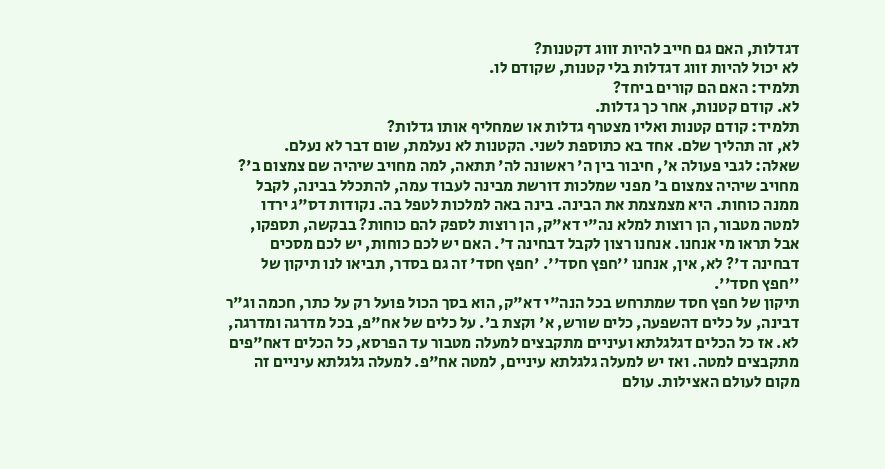דגדלות, האם גם חייב להיות זווג דקטנות?
לא יכול להיות זווג דגדלות בלי קטנות, שקודם לו.
תלמיד: האם הם קורים ביחד?
לא. קודם קטנות, אחר כך גדלות.
תלמיד: קודם קטנות ואליו מצטרף גדלות או שמחליף אותו גדלות?
לא, זה תהליך שלם. אחד בא כתוספת לשני. הקטנות לא נעלמת, שום דבר לא נעלם.
שאלה: לגבי פעולה א', חיבור בין ה' ראשונה לה' תתאה, למה מחויב שיהיה שם צמצום ב'?
מחויב שיהיה צמצום ב' מפני שמלכות דורשת מבינה לעבוד עמה, להתכלל בבינה, לקבל ממנה כוחות. היא מצמצמת את הבינה. בינה באה למלכות לטפל בה. נקודות דס"ג ירדו למטה מטבור, הן רוצות למלא נה"י דא"ק, הן רוצות לספק להם כוחות? בבקשה, תספקו, אבל תראו מי אנחנו. אנחנו רצון לקבל דבחינה ד'. האם יש לכם כוחות, יש לכם מסכים דבחינה ד'? לא, אין, אנחנו ''חפץ חסד''. 'חפץ חסד' זה גם בסדר, תביאו לנו תיקון של ''חפץ חסד''.
תיקון של חפץ חסד שמתרחש בכל הנה"י דא"ק, הוא בסך הכול פועל רק על כתר, חכמה וג"ר דבינה, על כלים דהשפעה, כלים שורש, א' וקצת ב'. על כלים של אח"פ, בכל מדרגה ומדרגה, לא. אז כל הכלים דגלגלתא ועיניים מתקבצים למעלה מטבור עד הפרסא, כל הכלים דאח"פים מתקבצים למטה. ואז יש למעלה גלגלתא עיניים, למטה אח"פ. למעלה גלגלתא עיניים זה מקום לעולם האצילות. עולם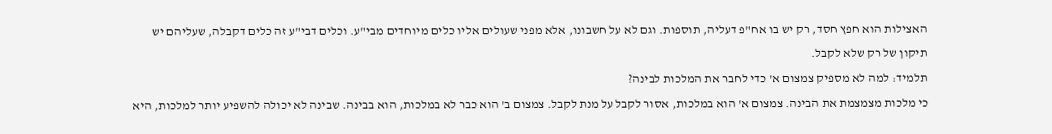האצילות הוא חפץ חסד, רק יש בו אח"פ דעליה, תוספות. וגם לא על חשבונו, אלא מפני שעולים אליו כלים מיוחדים מבי"ע. וכלים דבי"ע זה כלים דקבלה, שעליהם יש תיקון של רק שלא לקבל.
תלמיד: למה לא מספיק צמצום א' כדי לחבר את המלכות לבינה?
כי מלכות מצמצמת את הבינה. צמצום א' הוא במלכות, אסור לקבל על מנת לקבל. צמצום ב' הוא כבר לא במלכות, הוא בבינה. שבינה לא יכולה להשפיע יותר למלכות, היא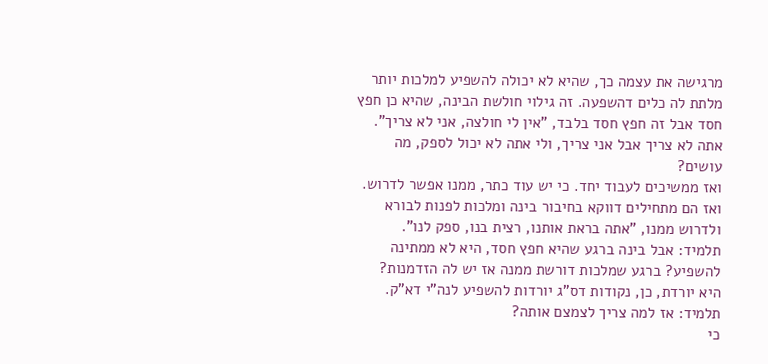מרגישה את עצמה כך, שהיא לא יכולה להשפיע למלכות יותר מלתת לה כלים דהשפעה. זה גילוי חולשת הבינה, שהיא כן חפץ חסד אבל זה חפץ חסד בלבד, "אין לי חולצה, אני לא צריך". אתה לא צריך אבל אני צריך, ולי אתה לא יכול לספק, מה עושים?
ואז ממשיכים לעבוד יחד. כי יש עוד כתר, ממנו אפשר לדרוש. ואז הם מתחילים דווקא בחיבור בינה ומלכות לפנות לבורא ולדרוש ממנו, "אתה בראת אותנו, רצית בנו, ספק לנו".
תלמיד: אבל בינה ברגע שהיא חפץ חסד, היא לא ממתינה להשפיע? ברגע שמלכות דורשת ממנה אז יש לה הזדמנות?
היא יורדת, כן, נקודות דס"ג יורדות להשפיע לנה"י דא"ק.
תלמיד: אז למה צריך לצמצם אותה?
כי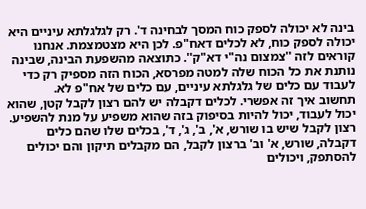בינה לא יכולה לספק כוח המסך לבחינה ד'. רק לגלגלתא עיניים היא יכולה לספק כוח, לא לכלים דאח"פ. לכן היא מצטמצמת. אנחנו קוראים לזה ''צמצום נה"י דא"ק''. כתוצאה מהשפעת הבינה, שבינה נותנת את כל הכוח שלה למטה מפרסא, הכוח הזה מספיק רק כדי לעבוד עם כלים של גלגלתא עיניים, עם כלים של אח"פ לא.
תחשוב איך זה אפשרי. לכלים דקבלה יש להם רצון לקבל קטן, שהוא יכול לעבוד, יכול להיות בסיפוק בזה שהוא משפיע על מנת להשפיע. רצון לקבל שיש בו שורש, א', ב', ג', ד', בכלים שלו שהם כלים דקבלה, שורש, א' וב' ברצון לקבל, הם מקבלים תיקון והם יכולים להסתפק, ויכולים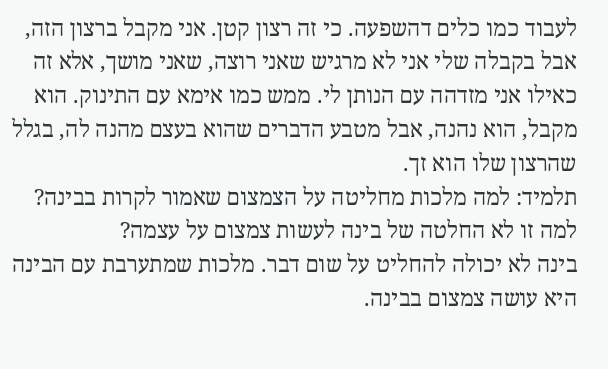לעבוד כמו כלים דהשפעה. כי זה רצון קטן. אני מקבל ברצון הזה, אבל בקבלה שלי אני לא מרגיש שאני רוצה, שאני מושך, אלא זה כאילו אני מזדהה עם הנותן לי. ממש כמו אימא עם התינוק. הוא מקבל, הוא נהנה, אבל מטבע הדברים שהוא בעצם מהנה לה, בגלל שהרצון שלו הוא זך.
תלמיד: למה מלכות מחליטה על הצמצום שאמור לקרות בבינה? למה זו לא החלטה של בינה לעשות צמצום על עצמה?
בינה לא יכולה להחליט על שום דבר. מלכות שמתערבת עם הבינה היא עושה צמצום בבינה.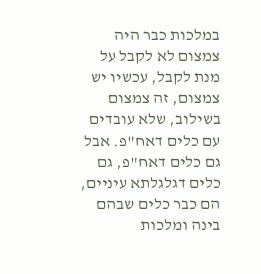במלכות כבר היה צמצום לא לקבל על מנת לקבל, עכשיו יש צמצום, זה צמצום בשילוב, שלא עובדים עם כלים דאח"פ. אבל גם כלים דאח"פ, גם כלים דגלגלתא עיניים, הם כבר כלים שבהם בינה ומלכות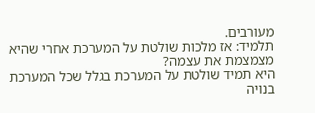מעורבים.
תלמיד: אז מלכות שולטת על המערכת אחרי שהיא מצמצמת את עצמה?
היא תמיד שולטת על המערכת בגלל שכל המערכת בנויה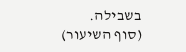בשבילה.
(סוף השיעור)